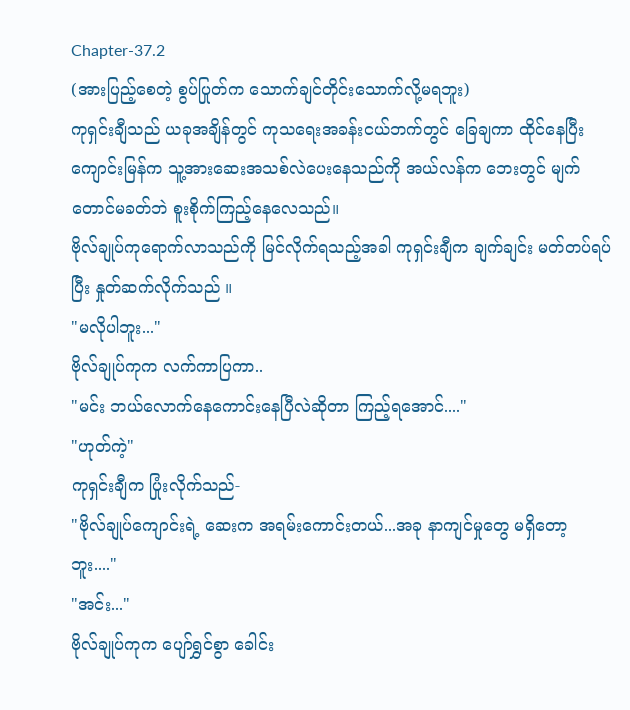Chapter-37.2
(အားပြည့်စေတဲ့ စွပ်ပြုတ်က သောက်ချင်တိုင်းသောက်လို့မရဘူး)
ကုရှင်းချီသည် ယခုအချိန်တွင် ကုသရေးအခန်းငယ်ဘက်တွင် ခြေချကာ ထိုင်နေပြီး ကျောင်းမြန်က သူ့အားဆေးအသစ်လဲပေးနေသည်ကို အယ်လန်က ဘေးတွင် မျက်တောင်မခတ်ဘဲ စူးစိုက်ကြည့်နေလေသည်။
ဗိုလ်ချုပ်ကုရောက်လာသည်ကို မြင်လိုက်ရသည့်အခါ ကုရှင်းချီက ချက်ချင်း မတ်တပ်ရပ်ပြီး နှုတ်ဆက်လိုက်သည် ။
"မလိုပါဘူး..."
ဗိုလ်ချုပ်ကုက လက်ကာပြကာ..
"မင်း ဘယ်လောက်နေကောင်းနေပြီလဲဆိုတာ ကြည့်ရအောင်...."
"ဟုတ်ကဲ့"
ကုရှင်းချီက ပြုံးလိုက်သည်-
"ဗိုလ်ချုပ်ကျောင်းရဲ့ ဆေးက အရမ်းကောင်းတယ်...အခု နာကျင်မှုတွေ မရှိတော့ဘူး...."
"အင်း..."
ဗိုလ်ချုပ်ကုက ပျော်ရွှင်စွာ ခေါင်း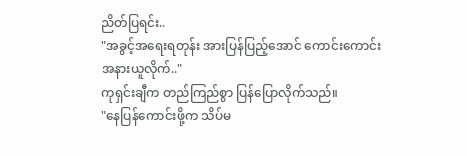ညိတ်ပြရင်း..
"အခွင့်အရေးရတုန်း အားပြန်ပြည့်အောင် ကောင်းကောင်း အနားယူလိုက်.."
ကုရှင်းချီက တည်ကြည်စွာ ပြန်ပြောလိုက်သည်။
"နေပြန်ကောင်းဖို့က သိပ်မ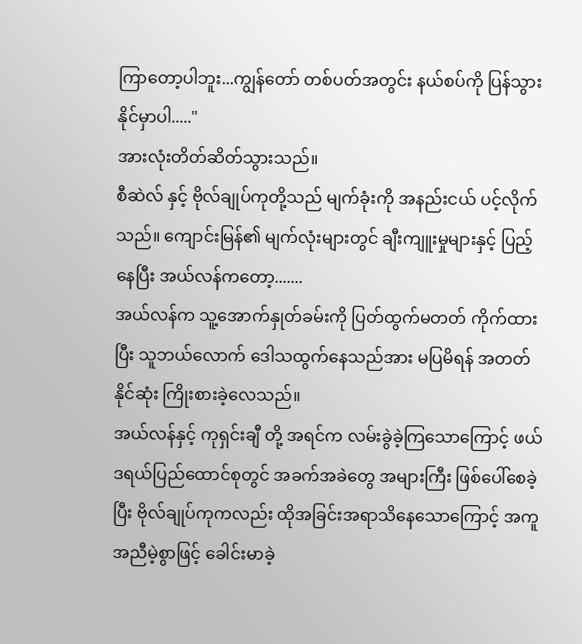ကြာတော့ပါဘူး...ကျွန်တော် တစ်ပတ်အတွင်း နယ်စပ်ကို ပြန်သွားနိုင်မှာပါ....."
အားလုံးတိတ်ဆိတ်သွားသည်။
စီဆဲလ် နှင့် ဗိုလ်ချုပ်ကုတို့သည် မျက်ခုံးကို အနည်းငယ် ပင့်လိုက်သည်။ ကျောင်းမြန်၏ မျက်လုံးများတွင် ချီးကျူးမှုများနှင့် ပြည့်နေပြီး အယ်လန်ကတော့.......
အယ်လန်က သူ့အောက်နှုတ်ခမ်းကို ပြတ်ထွက်မတတ် ကိုက်ထားပြီး သူဘယ်လောက် ဒေါသထွက်နေသည်အား မပြမိရန် အတတ်နိုင်ဆုံး ကြိုးစားခဲ့လေသည်။
အယ်လန်နှင့် ကုရှင်းချီ တို့ အရင်က လမ်းခွဲခဲ့ကြသောကြောင့် ဖယ်ဒရယ်ပြည်ထောင်စုတွင် အခက်အခဲတွေ အများကြီး ဖြစ်ပေါ်စေခဲ့ပြီး ဗိုလ်ချုပ်ကုကလည်း ထိုအခြင်းအရာသိနေသောကြောင့် အကူအညီမဲ့စွာဖြင့် ခေါင်းမာခဲ့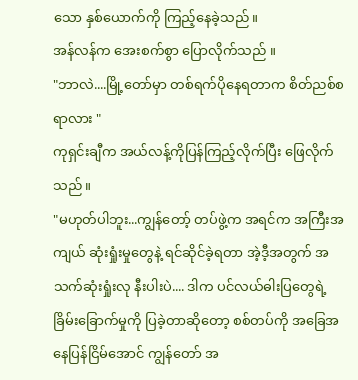သော နှစ်ယောက်ကို ကြည့်နေခဲ့သည်။
အန်လန်က အေးစက်စွာ ပြောလိုက်သည် ။
"ဘာလဲ....မြို့တော်မှာ တစ်ရက်ပိုနေရတာက စိတ်ညစ်စရာလား "
ကုရှင်းချီက အယ်လန့်ကိုပြန်ကြည့်လိုက်ပြီး ဖြေလိုက်သည်။
"မဟုတ်ပါဘူး...ကျွန်တော့် တပ်ဖွဲ့က အရင်က အကြီးအကျယ် ဆုံးရှုံးမှုတွေနဲ့ ရင်ဆိုင်ခဲ့ရတာ အဲ့ဒီ့အတွက် အသက်ဆုံးရှုံးလု နီးပါးပဲ.... ဒါက ပင်လယ်ဓါးပြတွေရဲ့ ခြိမ်းခြောက်မှုကို ပြခဲ့တာဆိုတော့ စစ်တပ်ကို အခြေအနေပြန်ငြိမ်အောင် ကျွန်တော် အ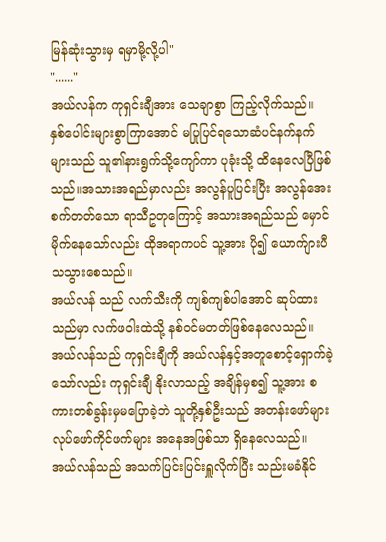မြန်ဆုံးသွားမှ ရမှာမို့လို့ပါ"
"......"
အယ်လန်က ကုရှင်းချီအား သေချာစွာ ကြည့်လိုက်သည်။
နှစ်ပေါင်းများစွာကြာအောင် မပြုပြင်ရသောဆံပင်နက်နက်များသည် သူ၏နားရွက်သို့ကျော်ကာ ပုခုံးသို့ ထိနေလေပြီဖြစ်သည်။အသားအရည်မှာလည်း အလွန်ပူပြင်းပြီး အလွန်အေးစက်တတ်သော ရာသီဥတုကြောင့် အသားအရည်သည် မှောင်မိုက်နေသော်လည်း ထိုအရာကပင် သူ့အား ပို၍ ယောက်ျားပီသသွားစေသည်။
အယ်လန် သည် လက်သီးကို ကျစ်ကျစ်ပါအောင် ဆုပ်ထားသည်မှာ လက်ဖဝါးထဲသို့ နစ်ဝင်မတတ်ဖြစ်နေလေသည်။
အယ်လန်သည် ကုရှင်းချီကို အယ်လန်နှင့်အတူစောင့်ရှောက်ခဲ့သော်လည်း ကုရှင်းချီ နိုးလာသည့် အချိန်မှစ၍ သူ့အား စကားတစ်ခွန်းမှမပြောခဲ့ဘဲ သူတို့နှစ်ဦးသည် အတန်းဖော်များ လုပ်ဖော်ကိုင်ဖက်များ အနေအဖြစ်သာ ရှိနေလေသည်။
အယ်လန်သည် အသက်ပြင်းပြင်းရှူလိုက်ပြီး သည်းမခံနိုင်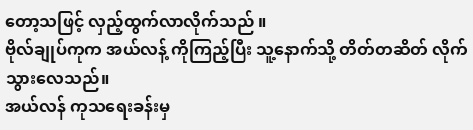တော့သဖြင့် လှည့်ထွက်လာလိုက်သည် ။
ဗိုလ်ချုပ်ကုက အယ်လန့် ကိုကြည့်ပြီး သူ့နောက်သို့ တိတ်တဆိတ် လိုက်သွားလေသည်။
အယ်လန် ကုသရေးခန်းမှ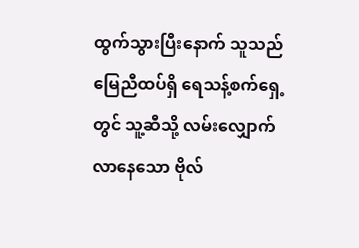ထွက်သွားပြီးနောက် သူသည် မြေညီထပ်ရှိ ရေသန့်စက်ရှေ့တွင် သူ့ဆီသို့ လမ်းလျှောက်လာနေသော ဗိုလ်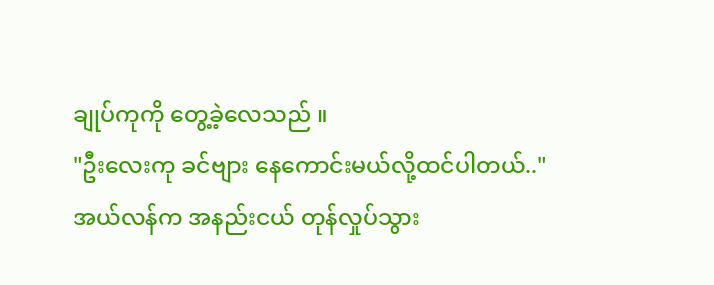ချုပ်ကုကို တွေ့ခဲ့လေသည် ။
"ဦးလေးကု ခင်ဗျား နေကောင်းမယ်လို့ထင်ပါတယ်.."
အယ်လန်က အနည်းငယ် တုန်လှုပ်သွား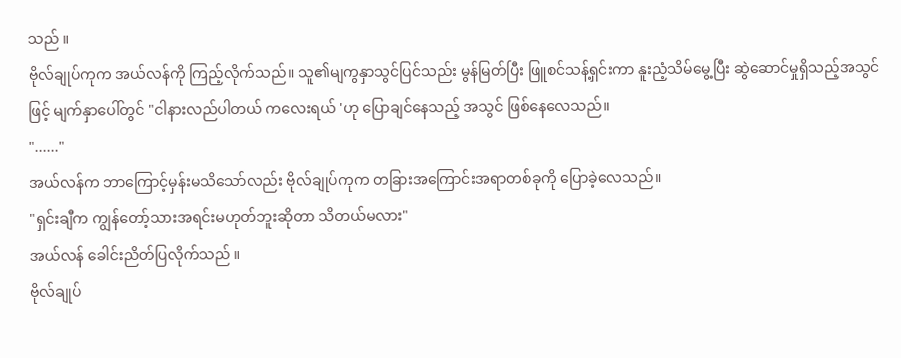သည် ။
ဗိုလ်ချုပ်ကုက အယ်လန်ကို ကြည့်လိုက်သည်။ သူ၏မျကွနှာသွင်ပြင်သည်း မွန်မြတ်ပြီး ဖြူစင်သန့်ရှင်းကာ နူးညံ့သိမ်မွေ့ပြီး ဆွဲဆောင်မှုရှိသည့်အသွင်ဖြင့် မျက်နှာပေါ်တွင် "ငါနားလည်ပါတယ် ကလေးရယ် 'ဟု ပြောချင်နေသည့် အသွင် ဖြစ်နေလေသည်။
"......"
အယ်လန်က ဘာကြောင့်မှန်းမသိသော်လည်း ဗိုလ်ချုပ်ကုက တခြားအကြောင်းအရာတစ်ခုကို ပြောခဲ့လေသည်။
"ရှင်းချီက ကျွန်တော့်သားအရင်းမဟုတ်ဘူးဆိုတာ သိတယ်မလား"
အယ်လန် ခေါင်းညိတ်ပြလိုက်သည် ။
ဗိုလ်ချုပ်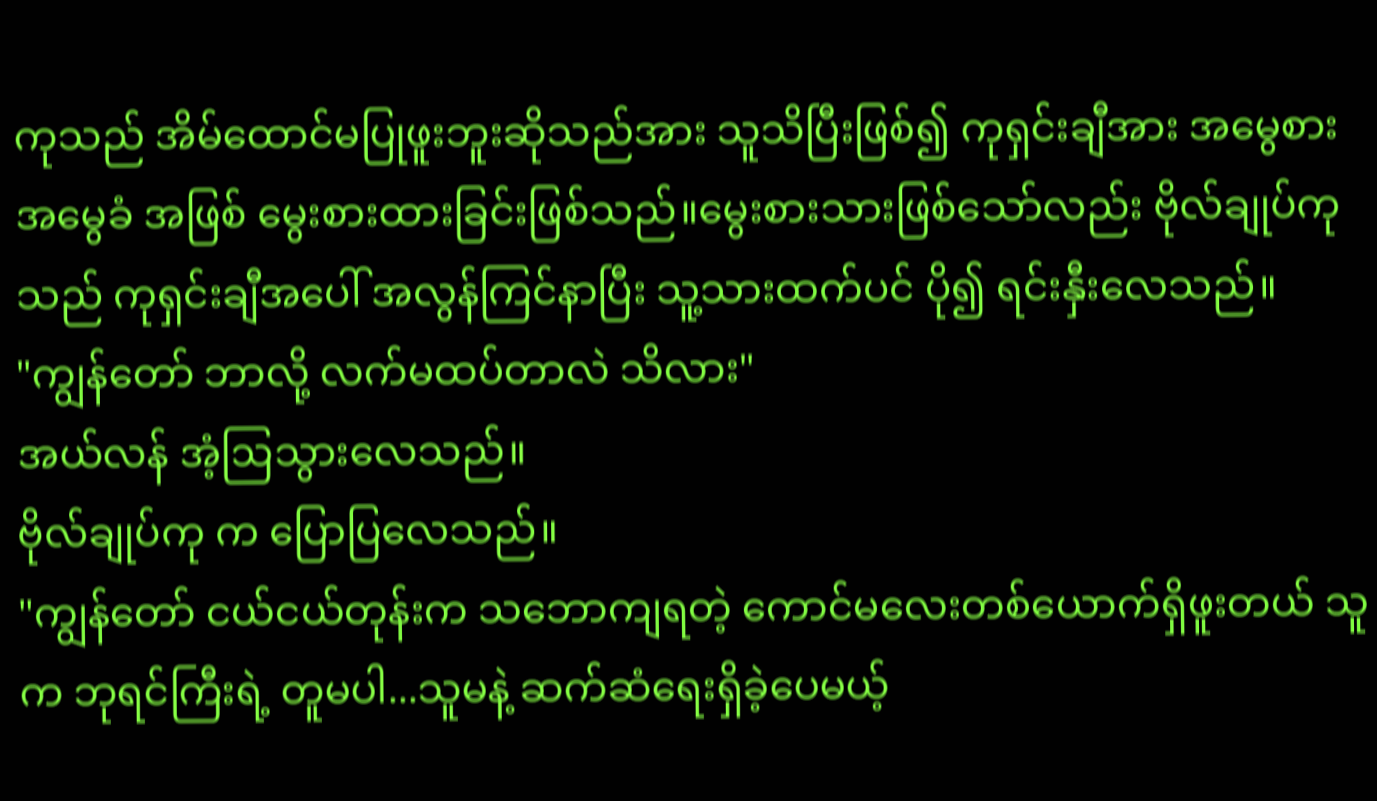ကုသည် အိမ်ထောင်မပြုဖူးဘူးဆိုသည်အား သူသိပြီးဖြစ်၍ ကုရှင်းချီအား အမွေစားအမွေခံ အဖြစ် မွေးစားထားခြင်းဖြစ်သည်။မွေးစားသားဖြစ်သော်လည်း ဗိုလ်ချုပ်ကုသည် ကုရှင်းချီအပေါ် အလွန်ကြင်နာပြီး သူ့သားထက်ပင် ပို၍ ရင်းနှီးလေသည်။
"ကျွန်တော် ဘာလို့ လက်မထပ်တာလဲ သိလား"
အယ်လန် အံ့ဩသွားလေသည်။
ဗိုလ်ချုပ်ကု က ပြောပြလေသည်။
"ကျွန်တော် ငယ်ငယ်တုန်းက သဘောကျရတဲ့ ကောင်မလေးတစ်ယောက်ရှိဖူးတယ် သူက ဘုရင်ကြီးရဲ့ တူမပါ...သူမနဲ့ ဆက်ဆံရေးရှိခဲ့ပေမယ့်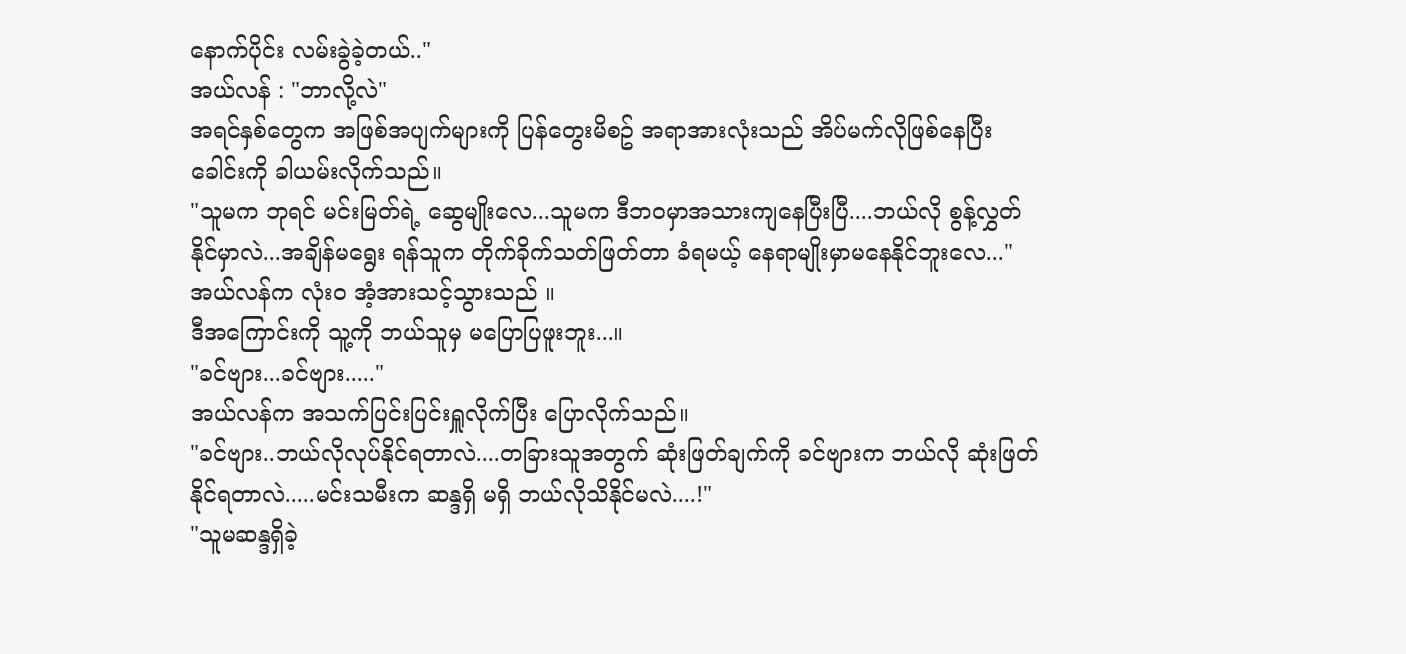နောက်ပိုင်း လမ်းခွဲခဲ့တယ်.."
အယ်လန် : "ဘာလို့လဲ"
အရင်နှစ်တွေက အဖြစ်အပျက်များကို ပြန်တွေးမိစဥ် အရာအားလုံးသည် အိပ်မက်လိုဖြစ်နေပြီး ခေါင်းကို ခါယမ်းလိုက်သည်။
"သူမက ဘုရင် မင်းမြတ်ရဲ့ ဆွေမျိုးလေ...သူမက ဒီဘဝမှာအသားကျနေပြီးပြီ....ဘယ်လို စွန့်လွှတ်နိုင်မှာလဲ...အချိန်မရွေး ရန်သူက တိုက်ခိုက်သတ်ဖြတ်တာ ခံရမယ့် နေရာမျိုးမှာမနေနိုင်ဘူးလေ..."
အယ်လန်က လုံးဝ အံ့အားသင့်သွားသည် ။
ဒီအကြောင်းကို သူ့ကို ဘယ်သူမှ မပြောပြဖူးဘူး...။
"ခင်ဗျား...ခင်ဗျား....."
အယ်လန်က အသက်ပြင်းပြင်းရှူလိုက်ပြီး ပြောလိုက်သည်။
"ခင်ဗျား..ဘယ်လိုလုပ်နိုင်ရတာလဲ....တခြားသူအတွက် ဆုံးဖြတ်ချက်ကို ခင်ဗျားက ဘယ်လို ဆုံးဖြတ်နိုင်ရတာလဲ.....မင်းသမီးက ဆန္ဒရှိ မရှိ ဘယ်လိုသိနိုင်မလဲ....!"
"သူမဆန္ဒရှိခဲ့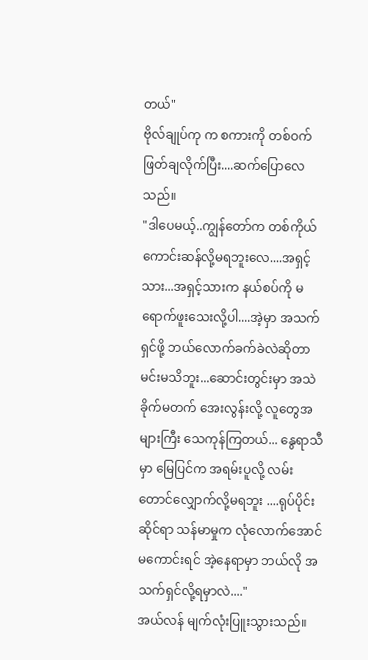တယ်"
ဗိုလ်ချုပ်ကု က စကားကို တစ်ဝက် ဖြတ်ချလိုက်ပြီး....ဆက်ပြောလေသည်။
"ဒါပေမယ့်..ကျွန်တော်က တစ်ကိုယ်ကောင်းဆန်လို့မရဘူးလေ....အရှင့်သား...အရှင့်သားက နယ်စပ်ကို မရောက်ဖူးသေးလို့ပါ....အဲ့မှာ အသက်ရှင်ဖို့ ဘယ်လောက်ခက်ခဲလဲဆိုတာ မင်းမသိဘူး...ဆောင်းတွင်းမှာ အသဲခိုက်မတက် အေးလွန်းလို့ လူတွေအများကြီး သေကုန်ကြတယ်... နွေရာသီမှာ မြေပြင်က အရမ်းပူလို့ လမ်းတောင်လျှောက်လို့မရဘူး ....ရုပ်ပိုင်းဆိုင်ရာ သန်မာမှုက လုံလောက်အောင် မကောင်းရင် အဲ့နေရာမှာ ဘယ်လို အသက်ရှင်လို့ရမှာလဲ...."
အယ်လန် မျက်လုံးပြူးသွားသည်။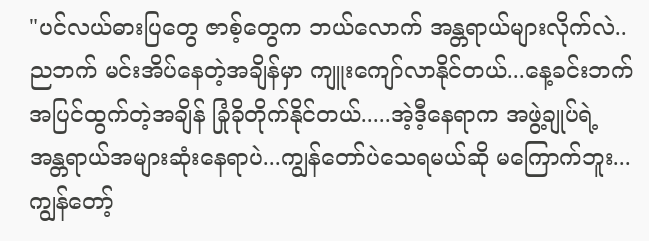"ပင်လယ်ဓားပြတွေ ဇာစ့်တွေက ဘယ်လောက် အန္တရာယ်များလိုက်လဲ..ညဘက် မင်းအိပ်နေတဲ့အချိန်မှာ ကျူးကျော်လာနိုင်တယ်...နေ့ခင်းဘက် အပြင်ထွက်တဲ့အချိန် ခြုံခိုတိုက်နိုင်တယ်.....အဲ့ဒီ့နေရာက အဖွဲ့ချုပ်ရဲ့ အန္တရာယ်အများဆုံးနေရာပဲ...ကျွန်တော်ပဲသေရမယ်ဆို မကြောက်ဘူး...ကျွန်တော့်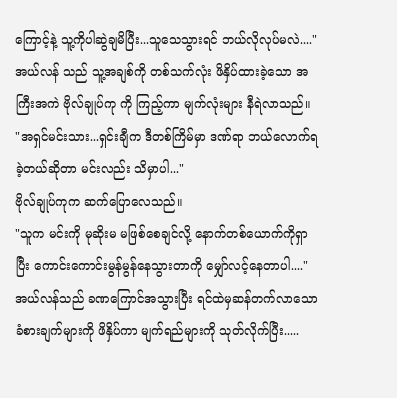ကြောင့်နဲ့ သူ့ကိုပါဆွဲချမိပြီး...သူသေသွားရင် ဘယ်လိုလုပ်မလဲ...."
အယ်လန် သည် သူ့အချစ်ကို တစ်သက်လုံး ဖိနှိပ်ထားခဲ့သော အကြီးအကဲ ဗိုလ်ချုပ်ကု ကို ကြည့်ကာ မျက်လုံးများ နီရဲလာသည်။
"အရှင်မင်းသား...ရှင်းချီက ဒီတစ်ကြိမ်မှာ ဒဏ်ရာ ဘယ်လောက်ရခဲ့တယ်ဆိုတာ မင်းလည်း သိမှာပါ..."
ဗိုလ်ချုပ်ကုက ဆက်ပြောလေသည်။
"သူက မင်းကို မုဆိုးမ မဖြစ်စေချင်လို့ နောက်တစ်ယောက်ကိုရှာပြီး ကောင်းကောင်းမွန်မွန်နေသွားတာကို မျှော်လင့်နေတာပါ...."
အယ်လန်သည် ခဏကြောင်အသွားပြီး ရင်ထဲမှဆန်တက်လာသော ခံစားချက်များကို ဖိနှိပ်ကာ မျက်ရည်များကို သုတ်လိုက်ပြီး.....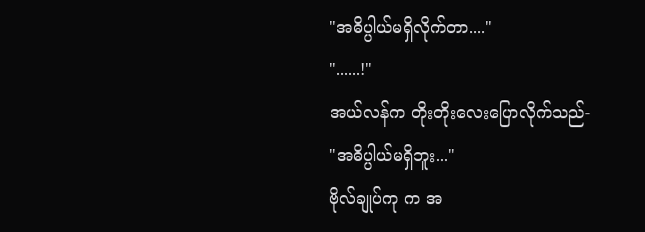"အဓိပ္ပါယ်မရှိလိုက်တာ...."
"......!"
အယ်လန်က တိုးတိုးလေးပြောလိုက်သည်-
"အဓိပ္ပါယ်မရှိဘူး..."
ဗိုလ်ချုပ်ကု က အ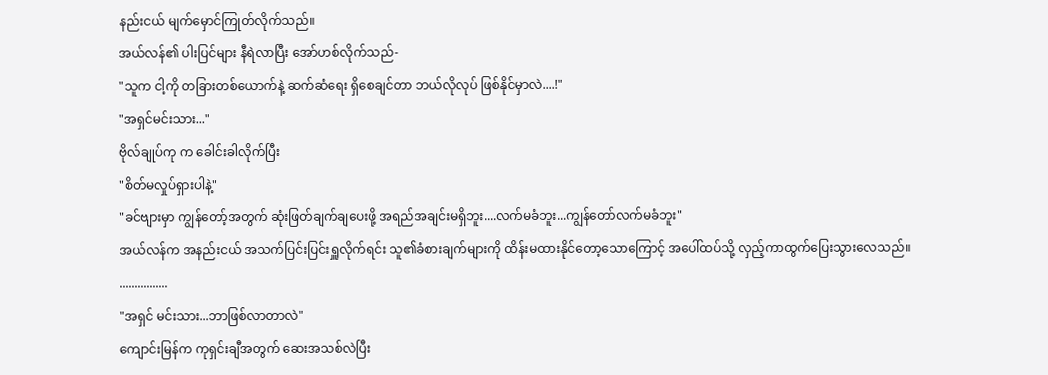နည်းငယ် မျက်မှောင်ကြုတ်လိုက်သည်။
အယ်လန်၏ ပါးပြင်များ နီရဲလာပြီး အော်ဟစ်လိုက်သည်-
"သူက ငါ့ကို တခြားတစ်ယောက်နဲ့ ဆက်ဆံရေး ရှိစေချင်တာ ဘယ်လိုလုပ် ဖြစ်နိုင်မှာလဲ....!"
"အရှင်မင်းသား..."
ဗိုလ်ချုပ်ကု က ခေါင်းခါလိုက်ပြီး
"စိတ်မလှုပ်ရှားပါနဲ့"
"ခင်ဗျားမှာ ကျွန်တော့်အတွက် ဆုံးဖြတ်ချက်ချပေးဖို့ အရည်အချင်းမရှိဘူး....လက်မခံဘူး...ကျွန်တော်လက်မခံဘူး"
အယ်လန်က အနည်းငယ် အသက်ပြင်းပြင်းရှူလိုက်ရင်း သူ၏ခံစားချက်များကို ထိန်းမထားနိုင်တော့သောကြောင့် အပေါ်ထပ်သို့ လှည့်ကာထွက်ပြေးသွားလေသည်။
................
"အရှင် မင်းသား...ဘာဖြစ်လာတာလဲ"
ကျောင်းမြန်က ကုရှင်းချီအတွက် ဆေးအသစ်လဲပြီး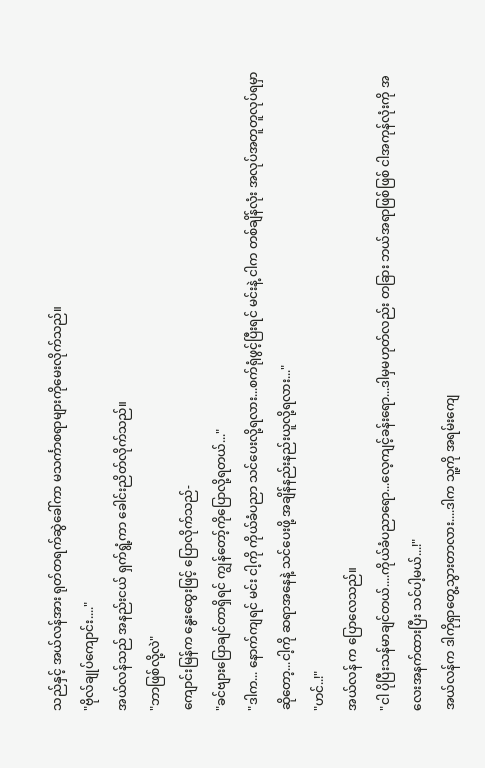သည်နှင့် အယ်လန်အား ရုတ်တရက်ဆွဲခေါ်ကာ မသင်္ကာစရာများကိုမေးလိုက်သည်။
"ဗိုလ်ချုပ်ကျောင်း...."
အယ်လန်သည် အနည်းငယ် ရှက်ရွံ့ကာ ခေါင်းညိတ်လိုက်သည်။
"ဘာဖြစ်လို့လဲ"
ကျောင်းမြန်က နွေးထွေးဖြင့် ပြောလိုက်သည်-
"ခင်ဗျားပြောချင်တာရှိရင် ကျွန်တော့်ကိုပြောလို့ရတယ်..."
"ဒါက... နောက်ကျရင် မင်း ငါ့ကို ကိုယ်ခံပညာ သင်ပေးလို့ရလား...စက်ရုံဖွင့်ပြီးရင် မင်းနဲ့ ငါက တစ်ချိန်လုံး အလုပ်အတူတူလုပ်ရမှာဆိုတော့...ငါ့ကို ဆရာအနေနဲ့ သင်ပေးဖို့ အချိန်နည်းနည်းယူလို့ရလား..."
"ဟင်..!"
အယ်လန် က ပြောလေသည်။
"ငါ ပိုပြီးသန်မာချင်တယ်....ကိုယ်ခံပညာရော...လေ့ကျင့်ခန်းရော...ဒါမှမဟုတ်လည်း တခြား ဘယ်အရာဖြစ်ဖြစ် ငါအကုန်လုံးကို အလေးအနက်ထားပြီး သင်ပါ့မယ်...!"
အယ်လန်က ဒါကိုရှာတွေ့သွားတာလား....ဒါက သူ့ကို အရမ်းကျေ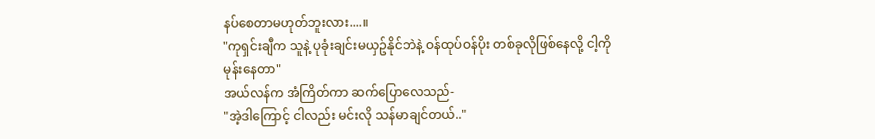နပ်စေတာမဟုတ်ဘူးလား....။
"ကုရှင်းချီက သူနဲ့ ပုခုံးချင်းမယှဥ်နိုင်ဘဲနဲ့ ဝန်ထုပ်ဝန်ပိုး တစ်ခုလိုဖြစ်နေလို့ ငါ့ကို မုန်းနေတာ"
အယ်လန်က အံကြိတ်ကာ ဆက်ပြောလေသည်-
"အဲ့ဒါကြောင့် ငါလည်း မင်းလို သန်မာချင်တယ်.."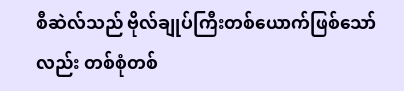စီဆဲလ်သည် ဗိုလ်ချုပ်ကြီးတစ်ယောက်ဖြစ်သော်လည်း တစ်စုံတစ်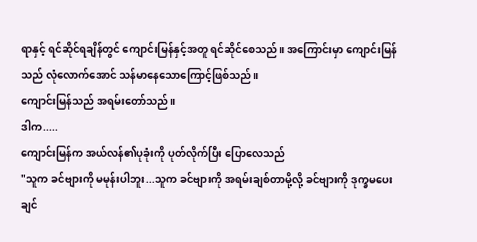ရာနှင့် ရင်ဆိုင်ရချိန်တွင် ကျောင်းမြန်နှင့်အတူ ရင်ဆိုင်စေသည်။ အကြောင်းမှာ ကျောင်းမြန်သည် လုံလောက်အောင် သန်မာနေသောကြောင့်ဖြစ်သည်။
ကျောင်းမြန်သည် အရမ်းတော်သည်။
ဒါက.....
ကျောင်းမြန်က အယ်လန်၏ပုခုံးကို ပုတ်လိုက်ပြီး ပြောလေသည်
"သူက ခင်ဗျားကို မမုန်းပါဘူး...သူက ခင်ဗျားကို အရမ်းချစ်တာမို့လို့ ခင်ဗျားကို ဒုက္ခမပေးချင်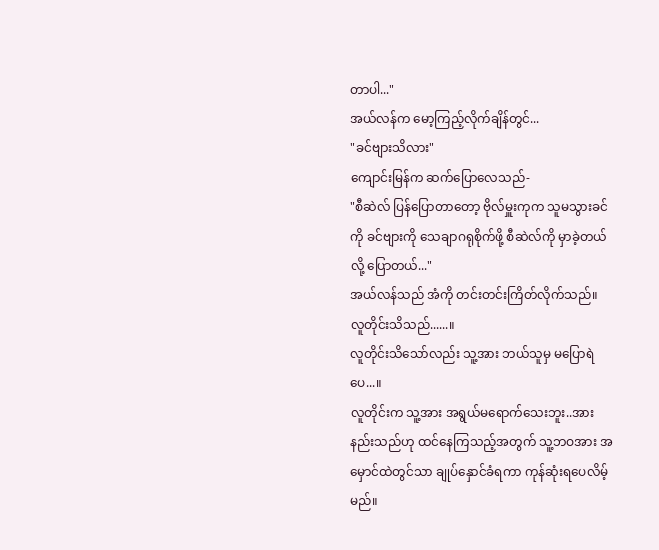တာပါ..."
အယ်လန်က မော့ကြည့်လိုက်ချိန်တွင်...
"ခင်ဗျားသိလား"
ကျောင်းမြန်က ဆက်ပြောလေသည်-
"စီဆဲလ် ပြန်ပြောတာတော့ ဗိုလ်မှူးကုက သူမသွားခင်ကို ခင်ဗျားကို သေချာဂရုစိုက်ဖို့ စီဆဲလ်ကို မှာခဲ့တယ်လို့ ပြောတယ်..."
အယ်လန်သည် အံကို တင်းတင်းကြိတ်လိုက်သည်။
လူတိုင်းသိသည်......။
လူတိုင်းသိသော်လည်း သူ့အား ဘယ်သူမှ မပြောရဲပေ...။
လူတိုင်းက သူ့အား အရွယ်မရောက်သေးဘူး..အားနည်းသည်ဟု ထင်နေကြသည့်အတွက် သူ့ဘဝအား အမှောင်ထဲတွင်သာ ချုပ်နှောင်ခံရကာ ကုန်ဆုံးရပေလိမ့်မည်။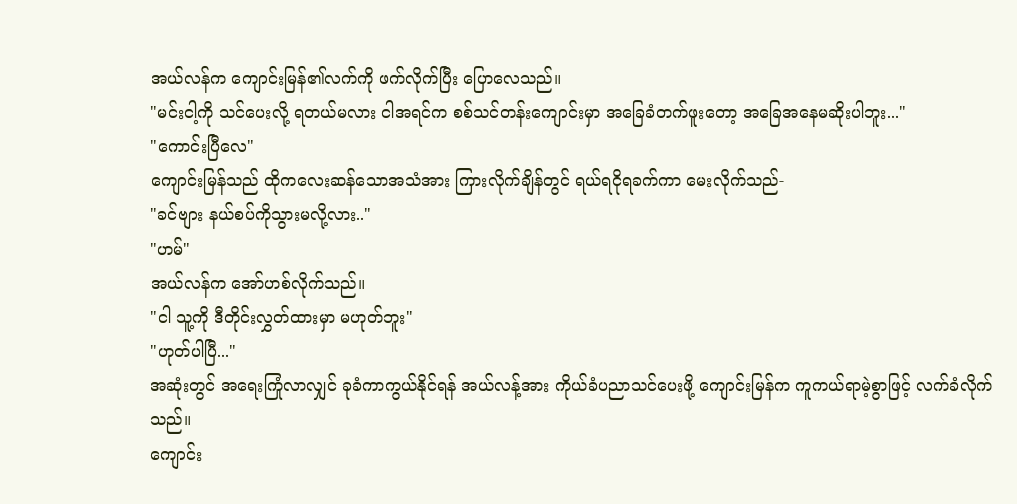အယ်လန်က ကျောင်းမြန်၏လက်ကို ဖက်လိုက်ပြီး ပြောလေသည်။
"မင်းငါ့ကို သင်ပေးလို့ ရတယ်မလား ငါအရင်က စစ်သင်တန်းကျောင်းမှာ အခြေခံတက်ဖူးတော့ အခြေအနေမဆိုးပါဘူး..."
"ကောင်းပြီလေ"
ကျောင်းမြန်သည် ထိုကလေးဆန်သောအသံအား ကြားလိုက်ချိန်တွင် ရယ်ရငိုရခက်ကာ မေးလိုက်သည်-
"ခင်ဗျား နယ်စပ်ကိုသွားမလို့လား.."
"ဟမ်"
အယ်လန်က အော်ဟစ်လိုက်သည်။
"ငါ သူ့ကို ဒီတိုင်းလွှတ်ထားမှာ မဟုတ်ဘူး"
"ဟုတ်ပါပြီ..."
အဆုံးတွင် အရေးကြုံလာလျှင် ခုခံကာကွယ်နိုင်ရန် အယ်လန့်အား ကိုယ်ခံပညာသင်ပေးဖို့ ကျောင်းမြန်က ကူကယ်ရာမဲ့စွာဖြင့် လက်ခံလိုက်သည်။
ကျောင်း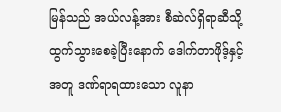မြန်သည် အယ်လန့်အား စီဆဲလ်ရှိရာဆီသို့ ထွက်သွားစေခဲ့ပြီးနောက် ဒေါက်တာဖိုဒ့်နှင့်အတူ ဒဏ်ရာရထားသော လူနာ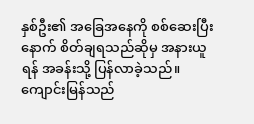နှစ်ဦး၏ အခြေအနေကို စစ်ဆေးပြီးနောက် စိတ်ချရသည်ဆိုမှ အနားယူရန် အခန်းသို့ ပြန်လာခဲ့သည်။
ကျောင်းမြန်သည်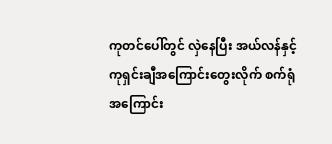ကုတင်ပေါ်တွင် လှဲနေပြီး အယ်လန်နှင့် ကုရှင်းချီအကြောင်းတွေးလိုက် စက်ရုံအကြောင်း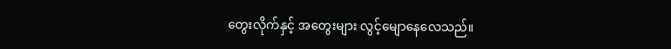တွေးလိုက်နှင့် အတွေးများ လွင့်မျောနေလေသည်။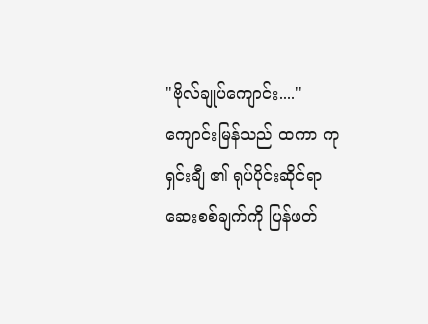"ဗိုလ်ချုပ်ကျောင်း...."
ကျောင်းမြန်သည် ထကာ ကုရှင်းချီ ၏ ရုပ်ပိုင်းဆိုင်ရာ ဆေးစစ်ချက်ကို ပြန်ဖတ်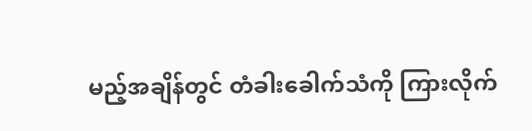မည့်အချိန်တွင် တံခါးခေါက်သံကို ကြားလိုက်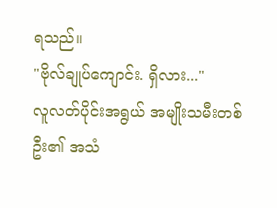ရသည်။
"ဗိုလ်ချုပ်ကျောင်း. ရှိလား..."
လူလတ်ပိုင်းအရွယ် အမျိုးသမီးတစ်ဦး၏ အသံ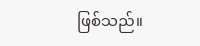ဖြစ်သည်။